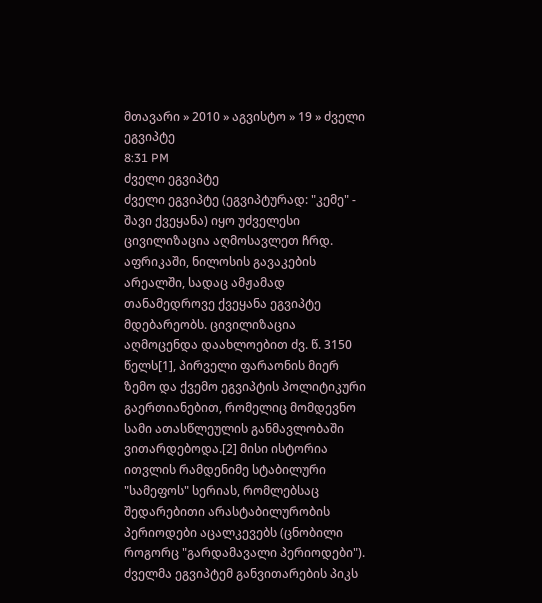მთავარი » 2010 » აგვისტო » 19 » ძველი ეგვიპტე
8:31 PM
ძველი ეგვიპტე
ძველი ეგვიპტე (ეგვიპტურად: "კემე" - შავი ქვეყანა) იყო უძველესი ცივილიზაცია აღმოსავლეთ ჩრდ. აფრიკაში, ნილოსის გავაკების არეალში, სადაც ამჟამად თანამედროვე ქვეყანა ეგვიპტე მდებარეობს. ცივილიზაცია აღმოცენდა დაახლოებით ძვ. წ. 3150 წელს[1], პირველი ფარაონის მიერ ზემო და ქვემო ეგვიპტის პოლიტიკური გაერთიანებით, რომელიც მომდევნო სამი ათასწლეულის განმავლობაში ვითარდებოდა.[2] მისი ისტორია ითვლის რამდენიმე სტაბილური "სამეფოს" სერიას, რომლებსაც შედარებითი არასტაბილურობის პერიოდები აცალკევებს (ცნობილი როგორც "გარდამავალი პერიოდები"). ძველმა ეგვიპტემ განვითარების პიკს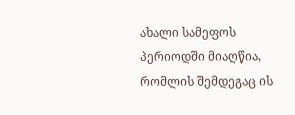ახალი სამეფოს პერიოდში მიაღწია, რომლის შემდეგაც ის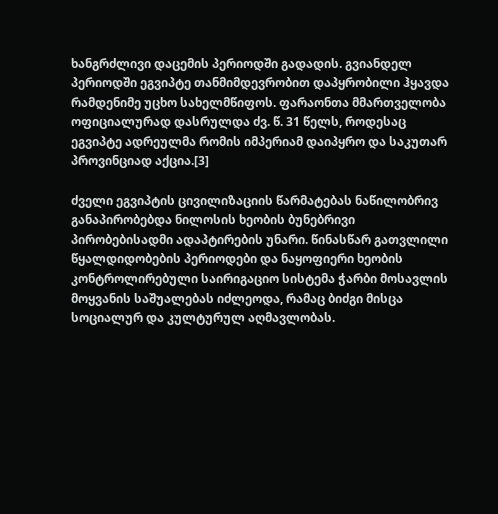ხანგრძლივი დაცემის პერიოდში გადადის. გვიანდელ პერიოდში ეგვიპტე თანმიმდევრობით დაპყრობილი ჰყავდა რამდენიმე უცხო სახელმწიფოს. ფარაონთა მმართველობა ოფიციალურად დასრულდა ძვ. წ. 31 წელს, როდესაც ეგვიპტე ადრეულმა რომის იმპერიამ დაიპყრო და საკუთარ პროვინციად აქცია.[3]

ძველი ეგვიპტის ცივილიზაციის წარმატებას ნაწილობრივ განაპირობებდა ნილოსის ხეობის ბუნებრივი პირობებისადმი ადაპტირების უნარი. წინასწარ გათვლილი წყალდიდობების პერიოდები და ნაყოფიერი ხეობის კონტროლირებული საირიგაციო სისტემა ჭარბი მოსავლის მოყვანის საშუალებას იძლეოდა, რამაც ბიძგი მისცა სოციალურ და კულტურულ აღმავლობას.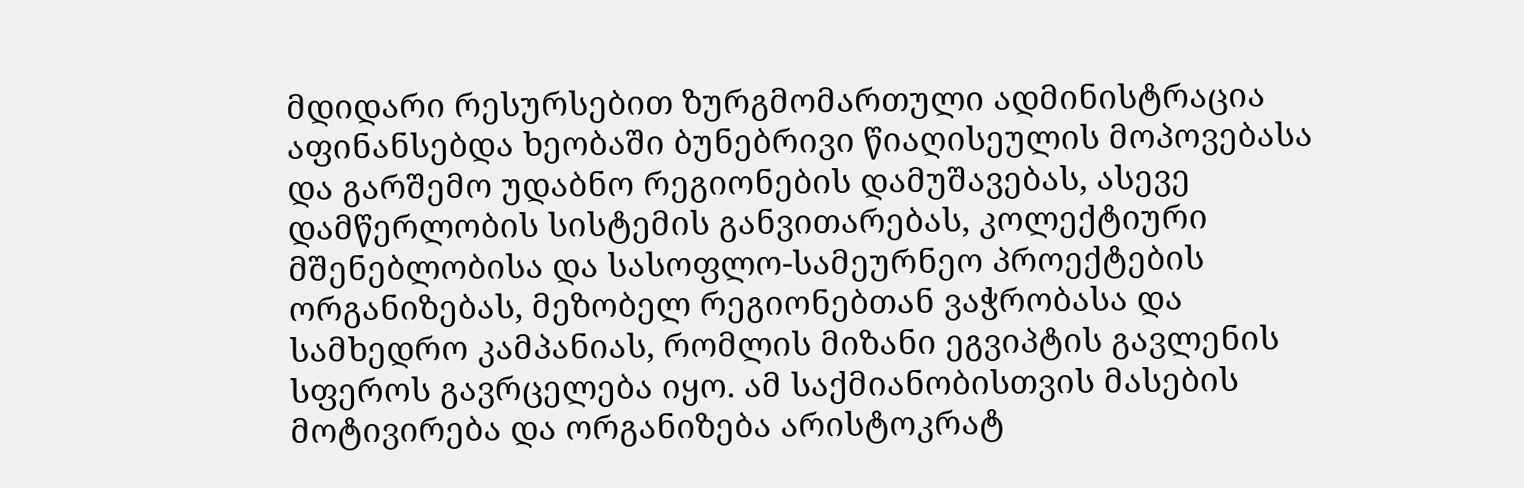მდიდარი რესურსებით ზურგმომართული ადმინისტრაცია აფინანსებდა ხეობაში ბუნებრივი წიაღისეულის მოპოვებასა და გარშემო უდაბნო რეგიონების დამუშავებას, ასევე დამწერლობის სისტემის განვითარებას, კოლექტიური მშენებლობისა და სასოფლო-სამეურნეო პროექტების ორგანიზებას, მეზობელ რეგიონებთან ვაჭრობასა და სამხედრო კამპანიას, რომლის მიზანი ეგვიპტის გავლენის სფეროს გავრცელება იყო. ამ საქმიანობისთვის მასების მოტივირება და ორგანიზება არისტოკრატ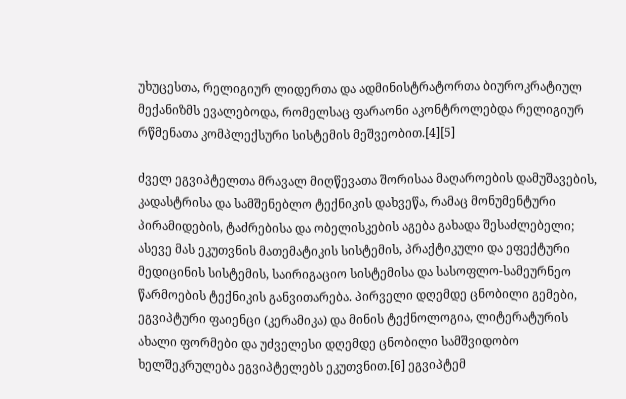უხუცესთა, რელიგიურ ლიდერთა და ადმინისტრატორთა ბიუროკრატიულ მექანიზმს ევალებოდა, რომელსაც ფარაონი აკონტროლებდა რელიგიურ რწმენათა კომპლექსური სისტემის მეშვეობით.[4][5]

ძველ ეგვიპტელთა მრავალ მიღწევათა შორისაა მაღაროების დამუშავების, კადასტრისა და სამშენებლო ტექნიკის დახვეწა, რამაც მონუმენტური პირამიდების, ტაძრებისა და ობელისკების აგება გახადა შესაძლებელი; ასევე მას ეკუთვნის მათემატიკის სისტემის, პრაქტიკული და ეფექტური მედიცინის სისტემის, საირიგაციო სისტემისა და სასოფლო-სამეურნეო წარმოების ტექნიკის განვითარება. პირველი დღემდე ცნობილი გემები, ეგვიპტური ფაიენცი (კერამიკა) და მინის ტექნოლოგია, ლიტერატურის ახალი ფორმები და უძველესი დღემდე ცნობილი სამშვიდობო ხელშეკრულება ეგვიპტელებს ეკუთვნით.[6] ეგვიპტემ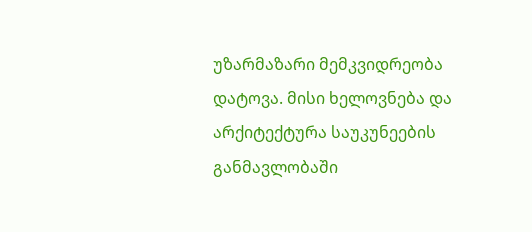უზარმაზარი მემკვიდრეობა დატოვა. მისი ხელოვნება და არქიტექტურა საუკუნეების განმავლობაში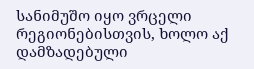სანიმუშო იყო ვრცელი რეგიონებისთვის, ხოლო აქ დამზადებული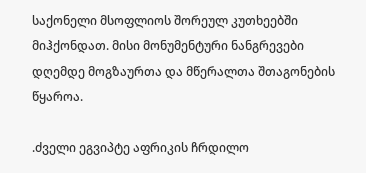საქონელი მსოფლიოს შორეულ კუთხეებში მიჰქონდათ. მისი მონუმენტური ნანგრევები დღემდე მოგზაურთა და მწერალთა შთაგონების წყაროა.

.ძველი ეგვიპტე აფრიკის ჩრდილო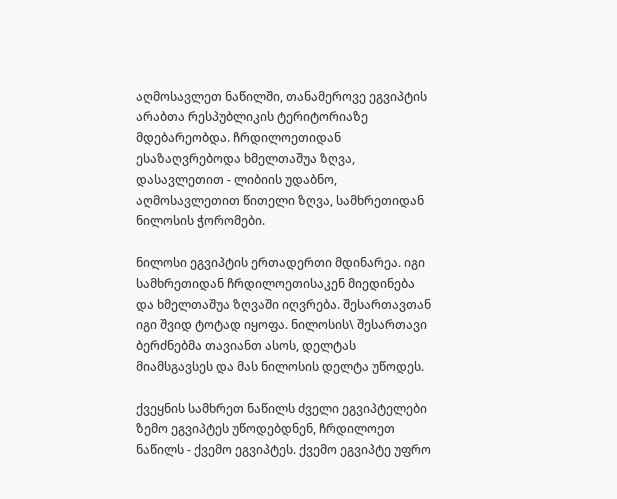აღმოსავლეთ ნაწილში, თანამეროვე ეგვიპტის არაბთა რესპუბლიკის ტერიტორიაზე მდებარეობდა. ჩრდილოეთიდან ესაზაღვრებოდა ხმელთაშუა ზღვა, დასავლეთით - ლიბიის უდაბნო, აღმოსავლეთით წითელი ზღვა, სამხრეთიდან ნილოსის ჭორომები.

ნილოსი ეგვიპტის ერთადერთი მდინარეა. იგი სამხრეთიდან ჩრდილოეთისაკენ მიედინება და ხმელთაშუა ზღვაში იღვრება. შესართავთან იგი შვიდ ტოტად იყოფა. ნილოსის\ შესართავი ბერძნებმა თავიანთ ასოს, დელტას მიამსგავსეს და მას ნილოსის დელტა უწოდეს.

ქვეყნის სამხრეთ ნაწილს ძველი ეგვიპტელები ზემო ეგვიპტეს უწოდებდნენ, ჩრდილოეთ ნაწილს - ქვემო ეგვიპტეს. ქვემო ეგვიპტე უფრო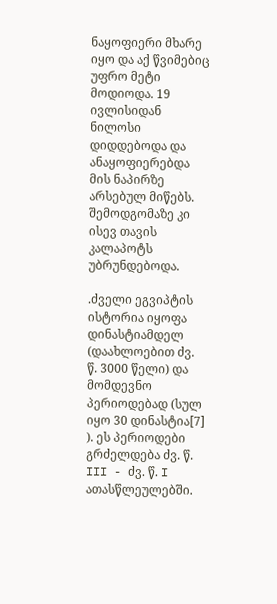ნაყოფიერი მხარე იყო და აქ წვიმებიც უფრო მეტი მოდიოდა. 19 ივლისიდან ნილოსი დიდდებოდა და ანაყოფიერებდა მის ნაპირზე არსებულ მიწებს. შემოდგომაზე კი ისევ თავის კალაპოტს უბრუნდებოდა.

.ძველი ეგვიპტის ისტორია იყოფა დინასტიამდელ (დაახლოებით ძვ. წ. 3000 წელი) და მომდევნო პერიოდებად (სულ იყო 30 დინასტია[7] ). ეს პერიოდები გრძელდება ძვ. წ. III - ძვ. წ. I ათასწლეულებში.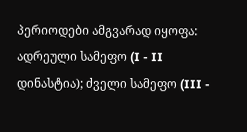პერიოდები ამგვარად იყოფა: ადრეული სამეფო (I - II დინასტია); ძველი სამეფო (III -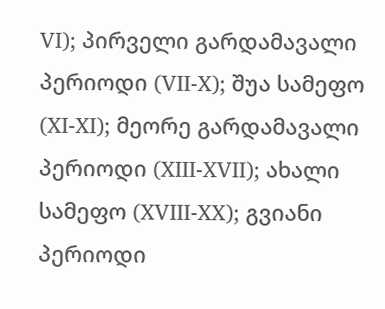VI); პირველი გარდამავალი პერიოდი (VII-X); შუა სამეფო (XI-XI); მეორე გარდამავალი პერიოდი (XIII-XVII); ახალი სამეფო (XVIII-XX); გვიანი პერიოდი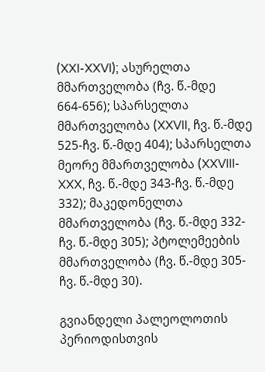(XXI-XXVI); ასურელთა მმართველობა (ჩვ. წ.-მდე 664-656); სპარსელთა მმართველობა (XXVII, ჩვ. წ.-მდე 525-ჩვ. წ.-მდე 404); სპარსელთა მეორე მმართველობა (XXVIII-XXX, ჩვ. წ.-მდე 343-ჩვ. წ.-მდე 332); მაკედონელთა მმართველობა (ჩვ. წ.-მდე 332-ჩვ. წ.-მდე 305); პტოლემეების მმართველობა (ჩვ. წ.-მდე 305-ჩვ. წ.-მდე 30).

გვიანდელი პალეოლოთის პერიოდისთვის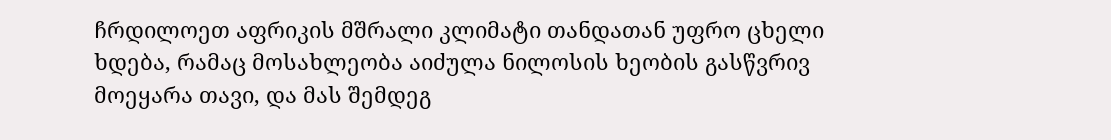ჩრდილოეთ აფრიკის მშრალი კლიმატი თანდათან უფრო ცხელი ხდება, რამაც მოსახლეობა აიძულა ნილოსის ხეობის გასწვრივ მოეყარა თავი, და მას შემდეგ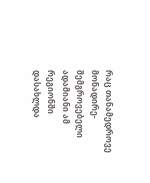რაც თანამედროვე მონადირე-შემგროვებელი ადამიანი ამ რეგიონში დასახლდა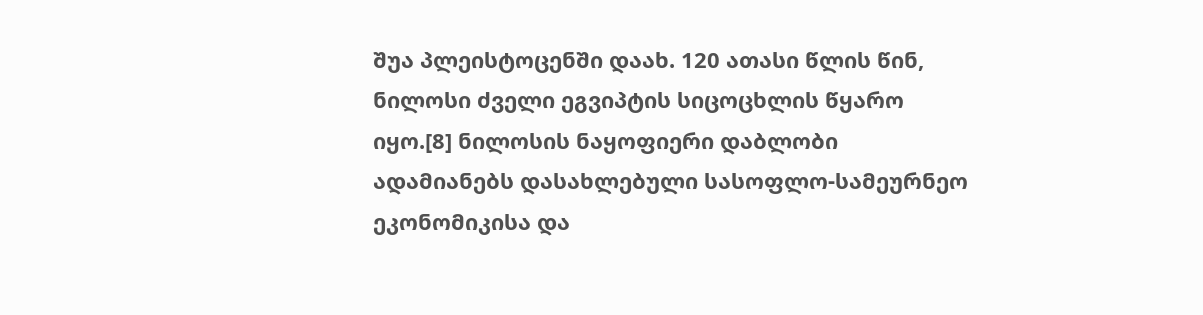შუა პლეისტოცენში დაახ. 120 ათასი წლის წინ, ნილოსი ძველი ეგვიპტის სიცოცხლის წყარო იყო.[8] ნილოსის ნაყოფიერი დაბლობი ადამიანებს დასახლებული სასოფლო-სამეურნეო ეკონომიკისა და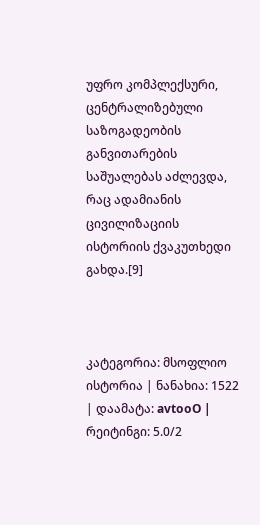უფრო კომპლექსური, ცენტრალიზებული საზოგადეობის განვითარების საშუალებას აძლევდა, რაც ადამიანის ცივილიზაციის ისტორიის ქვაკუთხედი გახდა.[9]



კატეგორია: მსოფლიო ისტორია | ნანახია: 1522 | დაამატა: avtooO | რეიტინგი: 5.0/2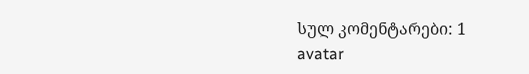სულ კომენტარები: 1
avatar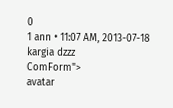0
1 ann • 11:07 AM, 2013-07-18
kargia dzzz
ComForm">
avatar